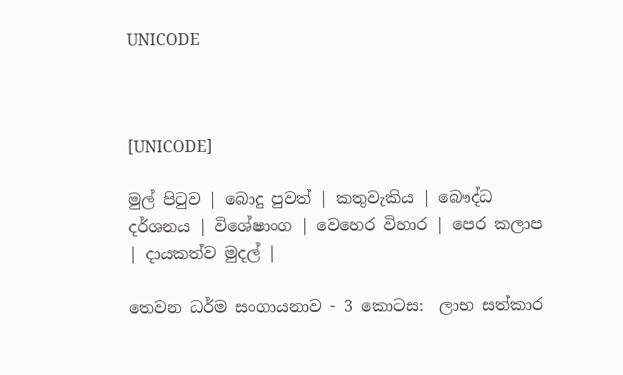UNICODE



[UNICODE]

මුල් පිටුව | බොදු පුවත් | කතුවැකිය | බෞද්ධ දර්ශනය | විශේෂාංග | වෙහෙර විහාර | පෙර කලාප | දායකත්ව මුදල් |

තෙවන ධර්ම සංගායනාව - 3 කොටස:  ලාභ සත්කාර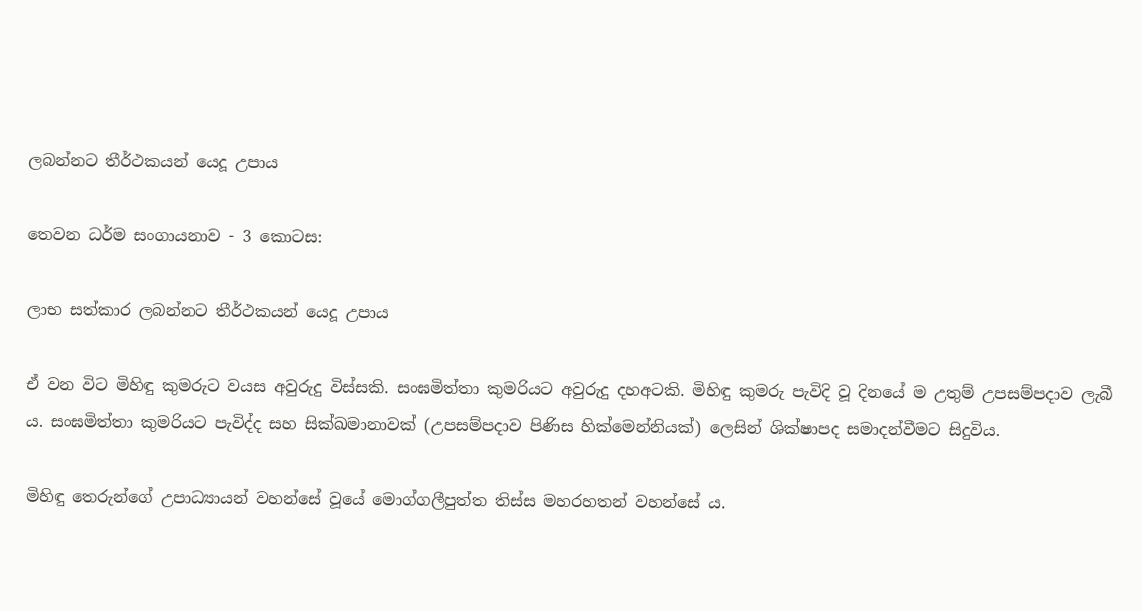ලබන්නට තීර්ථකයන් යෙදූ උපාය

තෙවන ධර්ම සංගායනාව - 3 කොටස:

ලාභ සත්කාර ලබන්නට තීර්ථකයන් යෙදූ උපාය

ඒ වන විට මිහිඳු කුමරුට වයස අවුරුදු විස්සකි. සංඝමිත්තා කුමරියට අවුරුදු දහඅටකි. මිහිඳු කුමරු පැවිදි වූ දිනයේ ම උතුම් උපසම්පදාව ලැබී ය. සංඝමිත්තා කුමරියට පැවිද්ද සහ සික්ඛමානාවක් (උපසම්පදාව පිණිස හික්මෙන්නියක්) ලෙසින් ශික්ෂාපද සමාදන්වීමට සිදුවිය.

මිහිඳු තෙරුන්ගේ උපාධ්‍යායන් වහන්සේ වූයේ මොග්ගලීපුත්ත තිස්ස මහරහතන් වහන්සේ ය.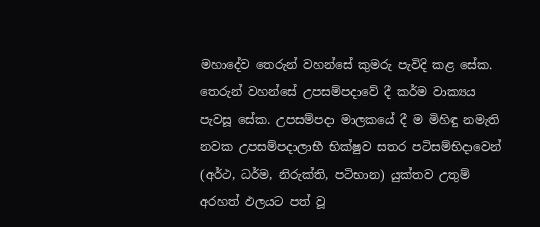මහාදේව තෙරුන් වහන්සේ කුමරු පැවිදි කළ සේක. තෙරුන් වහන්සේ උපසම්පදාවේ දී කර්ම වාක්‍යය පැවසූ සේක. උපසම්පදා මාලකයේ දී ම මිහිඳු නමැති නවක උපසම්පදාලාභී භික්ෂුව සතර පටිසම්භිදාවෙන් (අර්ථ, ධර්ම, නිරුක්ති, පටිභාන) යුක්තව උතුම් අරහත් ඵලයට පත් වූ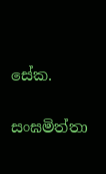සේක.

සංඝමිත්තා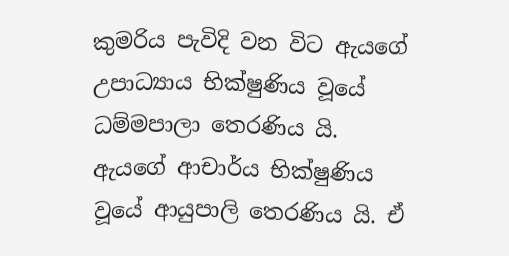කුමරිය පැවිදි වන විට ඇයගේ උපාධ්‍යාය භික්ෂුණිය වූයේ ධම්මපාලා තෙරණිය යි. ඇයගේ ආචාර්ය භික්ෂුණිය වූයේ ආයුපාලි තෙරණිය යි. ඒ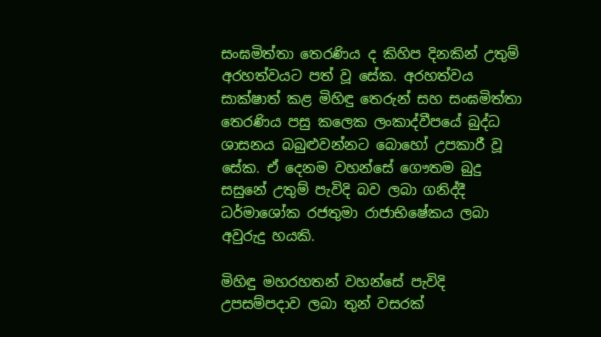සංඝමිත්තා තෙරණිය ද කිහිප දිනකින් උතුම් අරහත්වයට පත් වූ සේක. අරහත්වය සාක්ෂාත් කළ මිහිඳු තෙරුන් සහ සංඝමිත්තා තෙරණිය පසු කලෙක ලංකාද්වීපයේ බුද්ධ ශාසනය බබුළුවන්නට බොහෝ උපකාරී වූ සේක. ඒ දෙනම වහන්සේ ගෞතම බුදු සසුනේ උතුම් පැවිදි බව ලබා ගනිද්දී ධර්මාශෝක රජතුමා රාජාභිෂේකය ලබා අවුරුදු හයකි.

මිහිඳු මහරහතන් වහන්සේ පැවිදි උපසම්පදාව ලබා තුන් වසරක්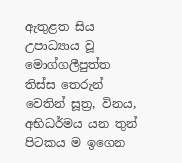ඇතුළත සිය උපාධ්‍යාය වූ මොග්ගලීපුත්ත තිස්ස තෙරුන් වෙතින් සූත්‍ර, විනය, අභිධර්මය යන තුන් පිටකය ම ඉගෙන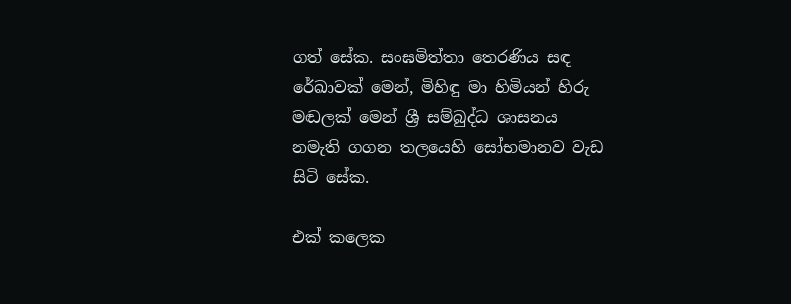ගත් සේක. සංඝමිත්තා තෙරණිය සඳ රේඛාවක් මෙන්, මිහිඳු මා හිමියන් හිරු මඬලක් මෙන් ශ්‍රී සම්බුද්ධ ශාසනය නමැති ගගන තලයෙහි සෝභමානව වැඩ සිටි සේක.

එක් කලෙක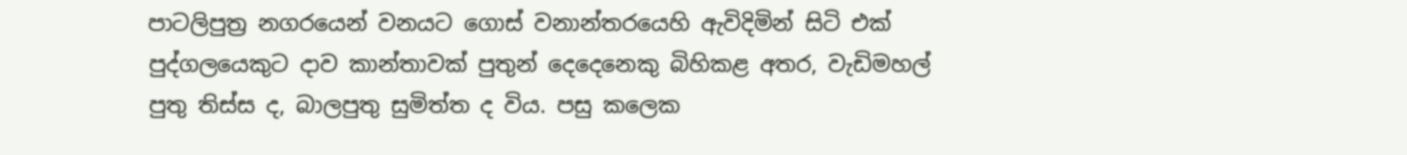පාටලිපුත්‍ර නගරයෙන් වනයට ගොස් වනාන්තරයෙහි ඇවිදිමින් සිටි එක් පුද්ගලයෙකුට දාව කාන්තාවක් පුතුන් දෙදෙනෙකු බිහිකළ අතර, වැඩිමහල් පුතු තිස්ස ද, බාලපුතු සුමිත්ත ද විය. පසු කලෙක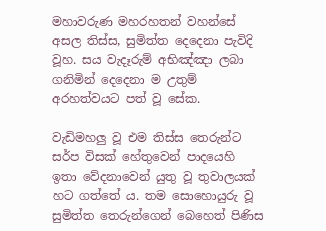මහාවරුණ මහරහතන් වහන්සේ අසල තිස්ස, සුමිත්ත දෙදෙනා පැවිදි වූහ. සය වැදෑරුම් අභිඤ්ඤා ලබා ගනිමින් දෙදෙනා ම උතුම් අරහත්වයට පත් වූ සේක.

වැඩිමහලු වූ එම තිස්ස තෙරුන්ට සර්ප විසක් හේතුවෙන් පාදයෙහි ඉතා වේදනාවෙන් යුතු වූ තුවාලයක් හට ගත්තේ ය. තම සොහොයුරු වූ සුමිත්ත තෙරුන්ගෙන් බෙහෙත් පිණිස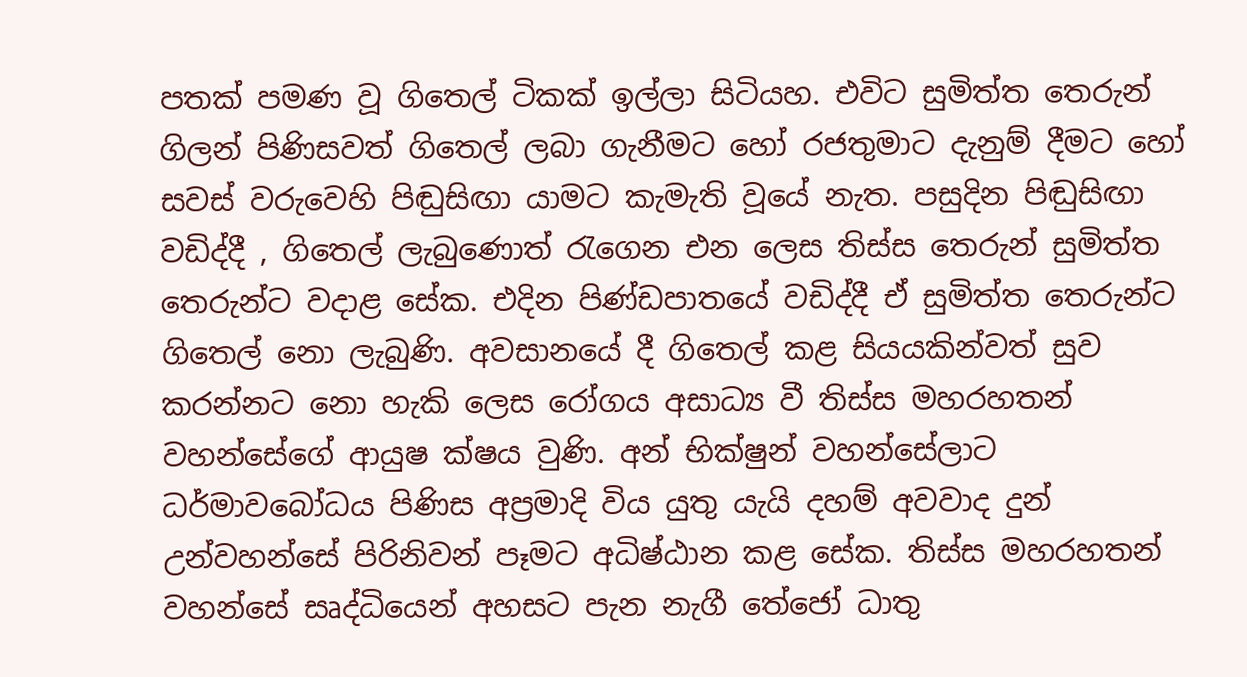පතක් පමණ වූ ගිතෙල් ටිකක් ඉල්ලා සිටියහ. එවිට සුමිත්ත තෙරුන් ගිලන් පිණිසවත් ගිතෙල් ලබා ගැනීමට හෝ රජතුමාට දැනුම් දීමට හෝ සවස් වරුවෙහි පිඬුසිඟා යාමට කැමැති වූයේ නැත. පසුදින පිඬුසිඟා වඩිද්දී , ගිතෙල් ලැබුණොත් රැගෙන එන ලෙස තිස්ස තෙරුන් සුමිත්ත තෙරුන්ට වදාළ සේක. එදින පිණ්ඩපාතයේ වඩිද්දී ඒ සුමිත්ත තෙරුන්ට ගිතෙල් නො ලැබුණි. අවසානයේ දී ගිතෙල් කළ සියයකින්වත් සුව කරන්නට නො හැකි ලෙස රෝගය අසාධ්‍ය වී තිස්ස මහරහතන් වහන්සේගේ ආයුෂ ක්ෂය වුණි. අන් භික්ෂුන් වහන්සේලාට ධර්මාවබෝධය පිණිස අප්‍රමාදි විය යුතු යැයි දහම් අවවාද දුන් උන්වහන්සේ පිරිනිවන් පෑමට අධිෂ්ඨාන කළ සේක. තිස්ස මහරහතන් වහන්සේ සෘද්ධියෙන් අහසට පැන නැගී තේජෝ ධාතු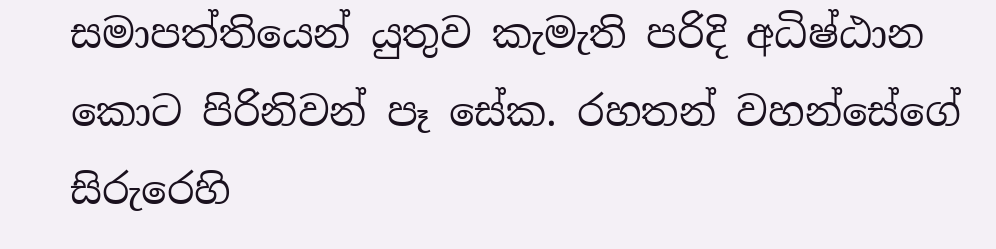සමාපත්තියෙන් යුතුව කැමැති පරිදි අධිෂ්ඨාන කොට පිරිනිවන් පෑ සේක. රහතන් වහන්සේගේ සිරුරෙහි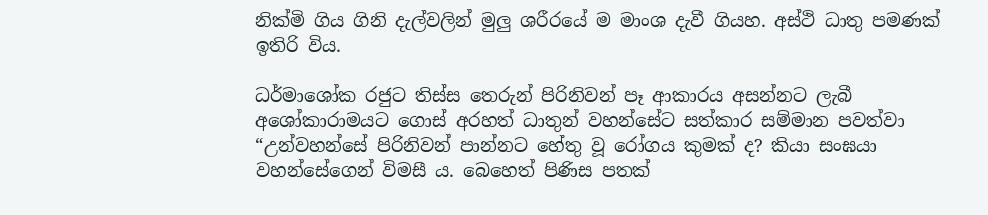නික්මි ගිය ගිනි දැල්වලින් මුලු ශරීරයේ ම මාංශ දැවී ගියහ. අස්ථි ධාතු පමණක් ඉතිරි විය.

ධර්මාශෝක රජුට තිස්ස තෙරුන් පිරිනිවන් පෑ ආකාරය අසන්නට ලැබී අශෝකාරාමයට ගොස් අරහත් ධාතුන් වහන්සේට සත්කාර සම්මාන පවත්වා “උන්වහන්සේ පිරිනිවන් පාන්නට හේතු වූ රෝගය කුමක් ද? කියා සංඝයා වහන්සේගෙන් විමසී ය. බෙහෙත් පිණිස පතක්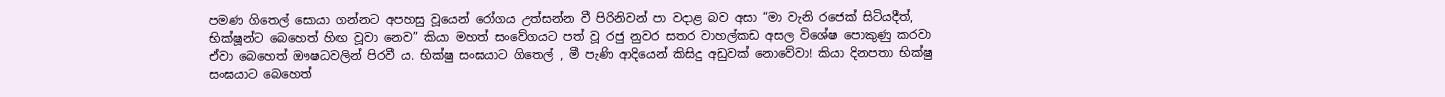පමණ ගිතෙල් සොයා ගන්නට අපහසු වූයෙන් රෝගය උත්සන්න වී පිරිනිවන් පා වදාළ බව අසා “මා වැනි රජෙක් සිටියදීත්, භික්ෂූන්ට බෙහෙත් හිඟ වූවා නෙව” කියා මහත් සංවේගයට පත් වූ රජු නුවර සතර වාහල්කඩ අසල විශේෂ පොකුණු කරවා ඒවා බෙහෙත් ඖෂධවලින් පිරවී ය. භික්ෂු සංඝයාට ගිතෙල් , මී පැණි ආදියෙන් කිසිදු අඩුවක් නොවේවා! කියා දිනපතා භික්ෂු සංඝයාට බෙහෙත්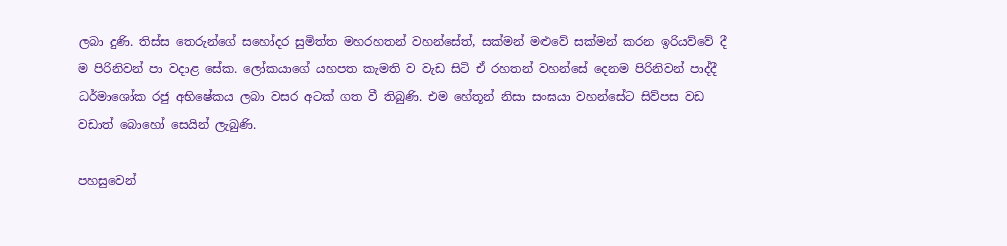ලබා දුණි. තිස්ස තෙරුන්ගේ සහෝදර සුමිත්ත මහරහතන් වහන්සේත්, සක්මන් මළුවේ සක්මන් කරන ඉරියව්වේ දී ම පිරිනිවන් පා වදාළ සේක. ලෝකයාගේ යහපත කැමති ව වැඩ සිටි ඒ රහතන් වහන්සේ දෙනම පිරිනිවන් පාද්දී ධර්මාශෝක රජු අභිෂේකය ලබා වසර අටක් ගත වී තිබුණි. එම හේතූන් නිසා සංඝයා වහන්සේට සිව්පස වඩ වඩාත් බොහෝ සෙයින් ලැබුණි.

පහසුවෙන්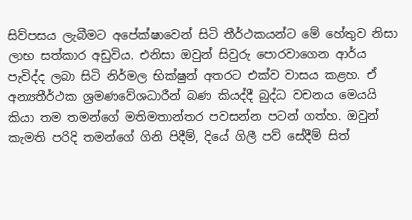සිව්පසය ලැබීමට අපේක්ෂාවෙන් සිටි තීර්ථකයන්ට මේ හේතුව නිසා ලාභ සත්කාර අඩුවිය. එනිසා ඔවුන් සිවුරු පොරවාගෙන ආර්ය පැවිද්ද ලබා සිටි නිර්මල භික්ෂුන් අතරට එක්ව වාසය කළහ. ඒ අන්‍යතීර්ථක ශ්‍රමණවේශධාරීන් බණ කියද්දී බුද්ධ වචනය මෙයයි කියා තම තමන්ගේ මතිමතාන්තර පවසන්න පටන් ගත්හ. ඔවුන් කැමති පරිදි තමන්ගේ ගිනි පිදීම්, දියේ ගිලී පව් සේදීම් සිත්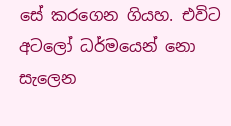සේ කරගෙන ගියහ. එවිට අටලෝ ධර්මයෙන් නො සැලෙන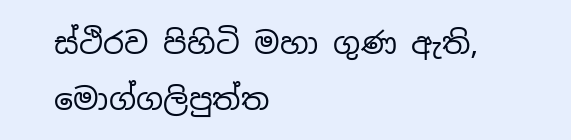ස්ථිරව පිහිටි මහා ගුණ ඇති, මොග්ගලිපුත්ත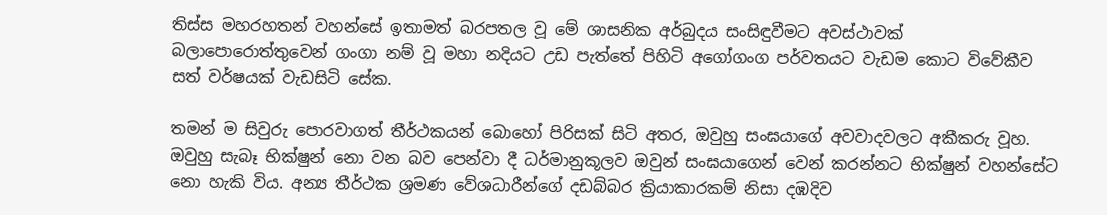තිස්ස මහරහතන් වහන්සේ ඉතාමත් බරපතල වූ මේ ශාසනික අර්බුදය සංසිඳුවීමට අවස්ථාවක් බලාපොරොත්තුවෙන් ගංගා නම් වූ මහා නදියට උඩ පැත්තේ පිහිටි අගෝගංග පර්වතයට වැඩම කොට විවේකීව සත් වර්ෂයක් වැඩසිටි සේක.

තමන් ම සිවුරු පොරවාගත් තීර්ථකයන් බොහෝ පිරිසක් සිටි අතර, ඔවුහු සංඝයාගේ අවවාදවලට අකීකරු වූහ. ඔවුහු සැබෑ භික්ෂුන් නො වන බව පෙන්වා දී ධර්මානුකූලව ඔවුන් සංඝයාගෙන් වෙන් කරන්නට භික්ෂුන් වහන්සේට නො හැකි විය. අන්‍ය තීර්ථක ශ්‍රමණ වේශධාරීන්ගේ දඩබ්බර ක්‍රියාකාරකම් නිසා දඹදිව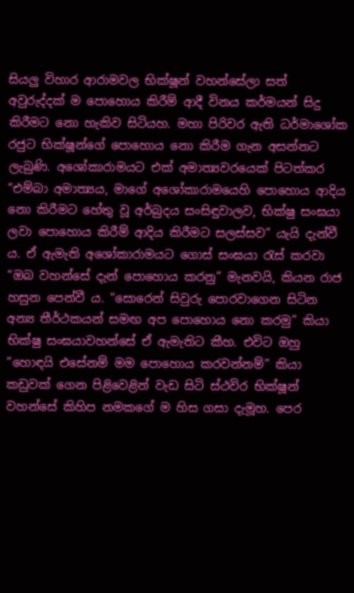සියලු විහාර ආරාමවල භික්ෂූන් වහන්සේලා සත් අවුරුද්දක් ම පොහොය කිරීම් ආදී විනය කර්මයන් සිදු කිරීමට නො හැකිව සිටියහ. මහා පිරිවර ඇති ධර්මාශෝක රජුට භික්ෂූන්ගේ පොහොය නො කිරීම ගැන අසන්නට ලැබුණි. අශෝකාරාමයට එක් අමාත්‍යවරයෙක් පිටත්කර “එම්බා අමාත්‍යය, මාගේ අශෝකාරාමයෙහි පොහොය ආදිය නො කිරීමට හේතු වූ අර්බුදය සංසිඳුවාලව, භික්ෂු සංඝයා ලවා පොහොය කිරීම් ආදිය කිරීමට සලස්සව” යැයි දැන්වී ය. ඒ ඇමැති අශෝකාරාමයට ගොස් සංඝයා රැස් කරවා “ඔබ වහන්සේ දැන් පොහොය කරනු” මැනවයි, කියන රාජ හසුන පෙන්වී ය. “සොරෙන් සිවුරු පොරවාගෙන සිටින අන්‍ය තීර්ථකයන් සමඟ අප පොහොය නො කරමු” කියා භික්ෂු සංඝයාවහන්සේ ඒ ඇමැතිට කීහ. එවිට ඔහු “හොඳයි එසේනම් මම පොහොය කරවන්නම්” කියා කඩුවක් ගෙන පිළිවෙළින් වැඩ සිටි ස්ථවිර භික්ෂූන් වහන්සේ කිහිප නමකගේ ම හිස ගසා දැමූහ. පෙර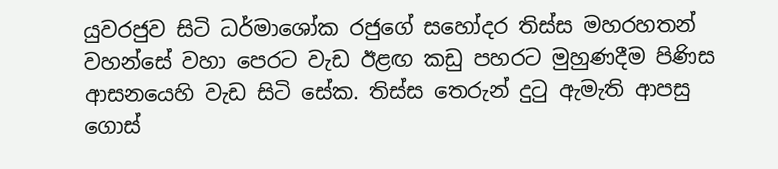යුවරජුව සිටි ධර්මාශෝක රජුගේ සහෝදර තිස්ස මහරහතන් වහන්සේ වහා පෙරට වැඩ ඊළඟ කඩු පහරට මුහුණදීම පිණිස ආසනයෙහි වැඩ සිටි සේක. තිස්ස තෙරුන් දුටු ඇමැති ආපසු ගොස්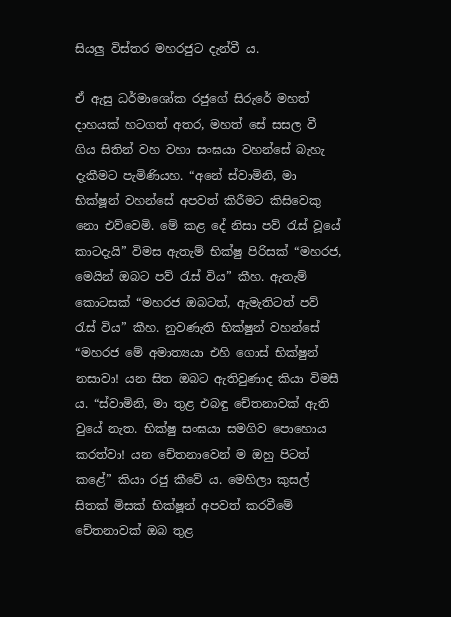සියලු විස්තර මහරජුට දැන්වී ය.

ඒ ඇසු ධර්මාශෝක රජුගේ සිරුරේ මහත් දාහයක් හටගත් අතර, මහත් සේ සසල වී ගිය සිතින් වහ වහා සංඝයා වහන්සේ බැහැ දැකීමට පැමිණියහ. “අනේ ස්වාමිනි, මා භික්ෂූන් වහන්සේ අපවත් කිරීමට කිසිවෙකු නො එව්වෙමි. මේ කළ දේ නිසා පව් රැස් වූයේ කාටදැයි” විමස ඇතැම් භික්ෂු පිරිසක් “මහරජ, මෙයින් ඔබට පව් රැස් විය” කීහ. ඇතැම් කොටසක් “මහරජ ඔබටත්, ඇමැතිටත් පව් රැස් විය” කීහ. නුවණැති භික්ෂුන් වහන්සේ “මහරජ මේ අමාත්‍යයා එහි ගොස් භික්ෂුන් නසාවා! යන සිත ඔබට ඇතිවුණාද කියා විමසී ය. “ස්වාමිනි, මා තුළ එබඳු චේතනාවක් ඇති වුයේ නැත. භික්ෂු සංඝයා සමගිව පොහොය කරත්වා! යන චේතනාවෙන් ම ඔහු පිටත් කළේ” කියා රජු කීවේ ය. මෙහිලා කුසල් සිතක් මිසක් භික්ෂූන් අපවත් කරවීමේ චේතනාවක් ඔබ තුළ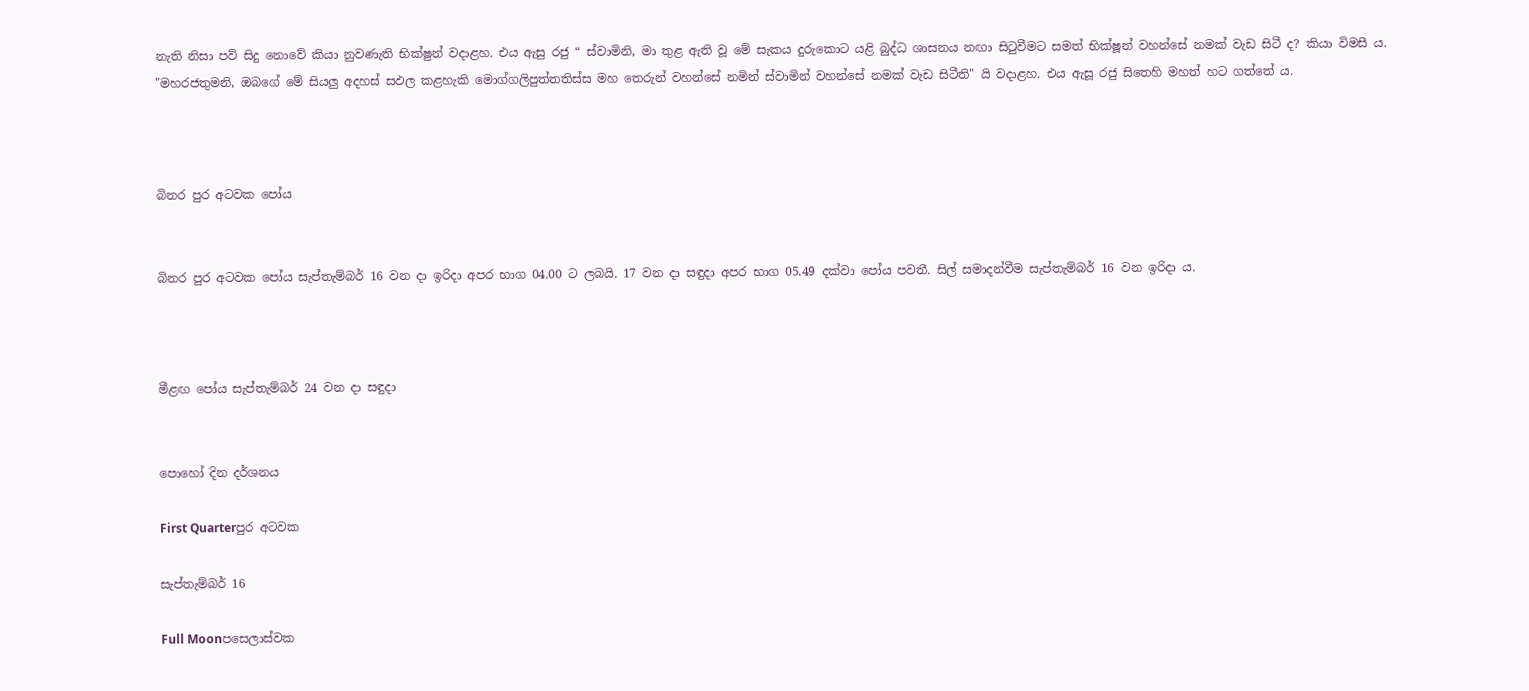නැති නිසා පව් සිදු නොවේ කියා නුවණැති භික්ෂුන් වදාළහ. එය ඇසු රජු “ ස්වාමිනි, මා තුළ ඇති වූ මේ සැකය දුරුකොට යළි බුද්ධ ශාසනය නඟා සිටුවීමට සමත් භික්ෂූන් වහන්සේ නමක් වැඩ සිටී ද? කියා විමසී ය. "මහරජතුමනි, ඔබගේ මේ සියලු අදහස් සඵල කළහැකි මොග්ගලිපුත්තතිස්ස මහ තෙරුන් වහන්සේ නමින් ස්වාමින් වහන්සේ නමක් වැඩ සිටීති" යි වදාළහ. එය ඇසූ රජු සිතෙහි මහත් හට ගත්තේ ය.



බිනර පුර අටවක පෝය


බිනර පුර අටවක පෝය සැප්තැම්බර් 16 වන දා ඉරිදා අපර භාග 04.00 ට ලබයි. 17 වන දා සඳුදා අපර භාග 05.49 දක්වා පෝය පවතී. සිල් සමාදන්වීම සැප්තැම්බර් 16 වන ඉරිදා ය.



මීළඟ පෝය සැප්තැම්බර් 24 වන දා සඳුදා


පොහෝ දින දර්ශනය

First Quarterපුර අටවක

සැප්තැම්බර් 16

Full Moonපසෙලාස්වක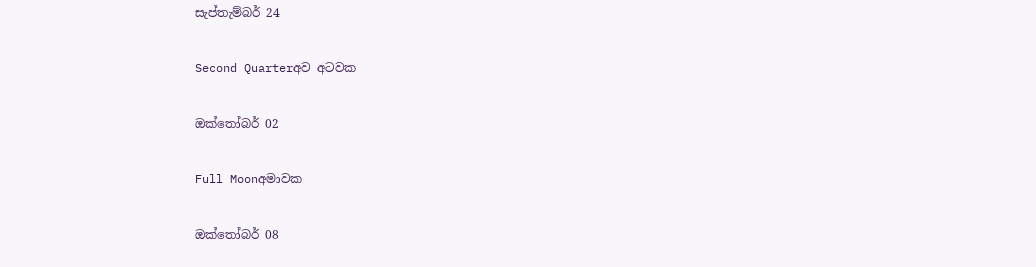සැප්තැම්බර් 24

Second Quarterඅව අටවක

ඔක්තෝබර් 02

Full Moonඅමාවක

ඔක්තෝබර් 08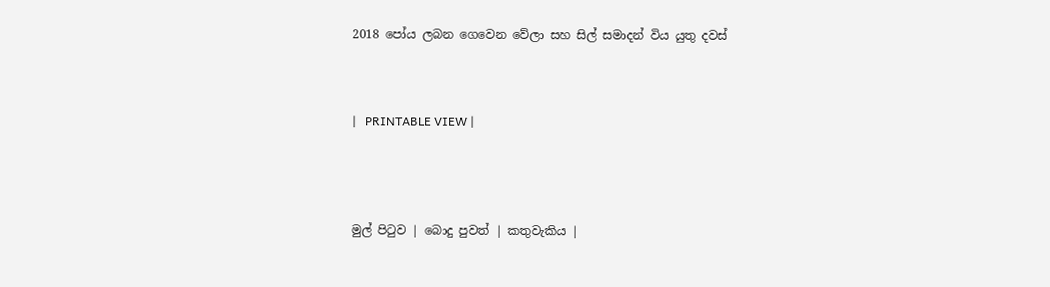2018 පෝය ලබන ගෙවෙන වේලා සහ සිල් සමාදන් විය යුතු දවස්



|   PRINTABLE VIEW |




මුල් පිටුව | බොදු පුවත් | කතුවැකිය |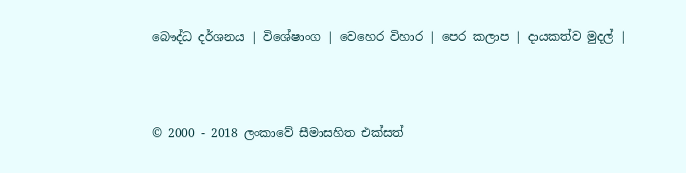බෞද්ධ දර්ශනය | විශේෂාංග | වෙහෙර විහාර | පෙර කලාප | දායකත්ව මුදල් |



© 2000 - 2018 ලංකාවේ සීමාසහිත එක්සත්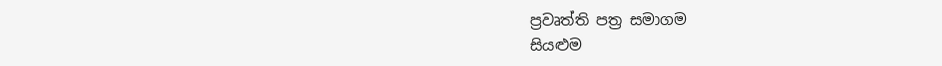ප්‍රවෘත්ති පත්‍ර සමාගම
සියළුම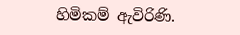හිමිකම් ඇවිරිණි.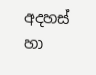අදහස් හා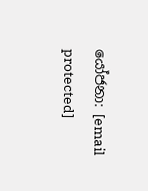යෝජනා: [email protected]